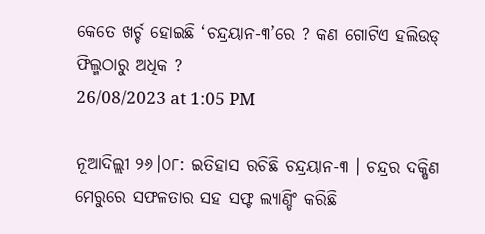କେତେ ଖର୍ଚ୍ଚ ହୋଇଛି ‘ଚନ୍ଦ୍ରୟାନ-୩’ରେ ? କଣ ଗୋଟିଏ ହଲିଉଡ୍ ଫିଲ୍ମଠାରୁ ଅଧିକ ?
26/08/2023 at 1:05 PM

ନୂଆଦିଲ୍ଲୀ ୨୬।୦୮: ଇତିହାସ ରଚିଛି ଚନ୍ଦ୍ରୟାନ-୩ । ଚନ୍ଦ୍ରର ଦକ୍ଷିଣ ମେରୁରେ ସଫଳତାର ସହ ସଫ୍ଟ ଲ୍ୟାଣ୍ଡିଂ କରିଛି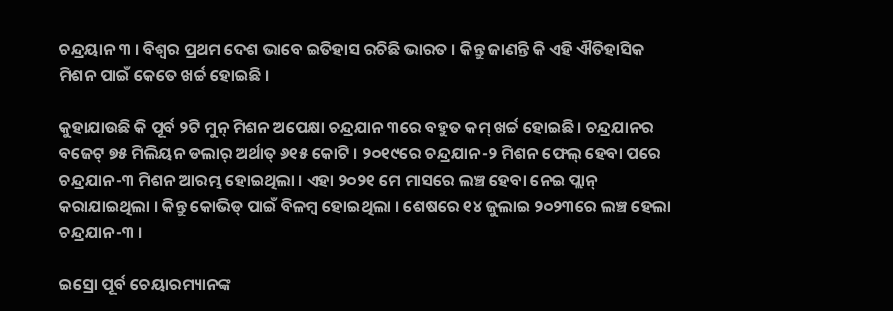ଚନ୍ଦ୍ରୟାନ ୩ । ବିଶ୍ୱର ପ୍ରଥମ ଦେଶ ଭାବେ ଇତିହାସ ରଚିଛି ଭାରତ । କିନ୍ତୁ ଜାଣନ୍ତି କି ଏହି ଐତିହାସିକ ମିଶନ ପାଇଁ କେତେ ଖର୍ଚ୍ଚ ହୋଇଛି ।

କୁହାଯାଉଛି କି ପୂର୍ବ ୨ଟି ମୁନ୍ ମିଶନ ଅପେକ୍ଷା ଚନ୍ଦ୍ରଯାନ ୩ରେ ବହୁତ କମ୍ ଖର୍ଚ୍ଚ ହୋଇଛି । ଚନ୍ଦ୍ରଯାନର ବଜେଟ୍ ୭୫ ମିଲିୟନ ଡଲାର୍ ଅର୍ଥାତ୍ ୬୧୫ କୋଟି । ୨୦୧୯ରେ ଚନ୍ଦ୍ରଯାନ-୨ ମିଶନ ଫେଲ୍ ହେବା ପରେ ଚନ୍ଦ୍ରଯାନ-୩ ମିଶନ ଆରମ୍ଭ ହୋଇଥିଲା । ଏହା ୨୦୨୧ ମେ ମାସରେ ଲଞ୍ଚ ହେବା ନେଇ ପ୍ଲାନ୍ କରାଯାଇଥିଲା । କିନ୍ତୁ କୋଭିଡ୍ ପାଇଁ ବିଳମ୍ବ ହୋଇଥିଲା । ଶେଷରେ ୧୪ ଜୁଲାଇ ୨୦୨୩ରେ ଲଞ୍ଚ ହେଲା ଚନ୍ଦ୍ରଯାନ-୩ ।

ଇସ୍ରୋ ପୂର୍ବ ଚେୟାରମ୍ୟାନଙ୍କ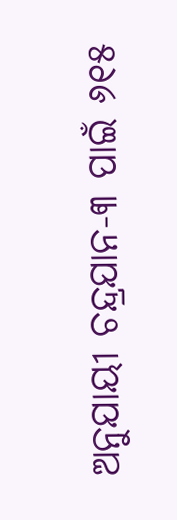ଅନୁଯାୟୀ ଚନ୍ଦ୍ରଯାନ-୩ ପାଇଁ ୬୧୫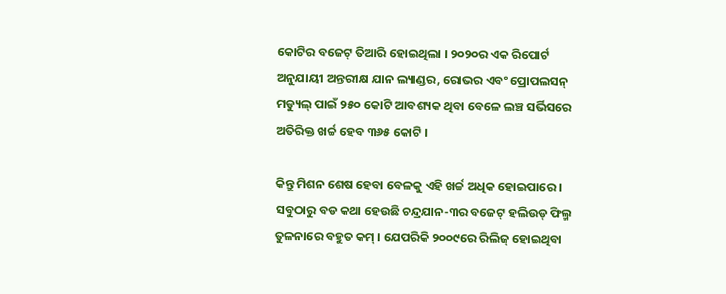କୋଟିର ବଜେଟ୍ ତିଆରି ହୋଇଥିଲା । ୨୦୨୦ର ଏକ ରିପୋର୍ଟ ଅନୁଯାୟୀ ଅନ୍ତରୀକ୍ଷ ଯାନ ଲ୍ୟାଣ୍ଡର, ରୋଭର ଏବଂ ପ୍ରୋପଲସନ୍ ମଡ୍ୟୁଲ୍ ପାଇଁ ୨୫୦ କୋଟି ଆବଶ୍ୟକ ଥିବା ବେଳେ ଲଞ୍ଚ ସର୍ଭିସରେ ଅତିରିକ୍ତ ଖର୍ଚ୍ଚ ହେବ ୩୬୫ କୋଟି ।

କିନ୍ତୁ ମିଶନ ଶେଷ ହେବା ବେଳକୁ ଏହି ଖର୍ଚ୍ଚ ଅଧିକ ହୋଇପାରେ । ସବୁଠାରୁ ବଡ କଥା ହେଉଛି ଚନ୍ଦ୍ରଯାନ-୩ର ବଜେଟ୍ ହଲିଉଡ୍ ଫିଲ୍ମ ତୁଳନାରେ ବହୁତ କମ୍ । ଯେପରିକି ୨୦୦୯ରେ ରିଲିଜ୍ ହୋଇଥିବା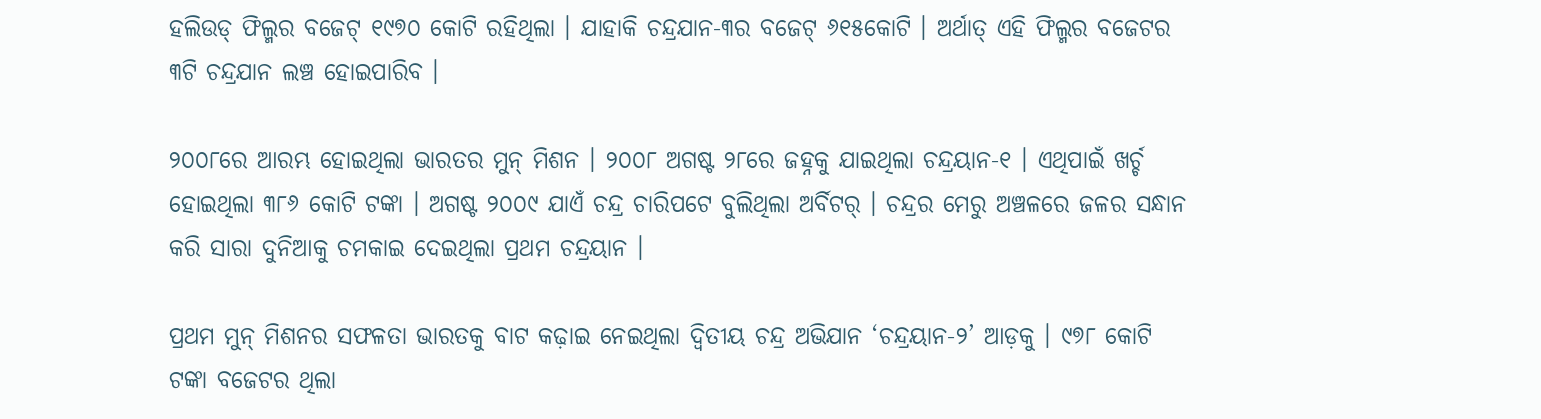ହଲିଉଡ୍ ଫିଲ୍ମର ବଜେଟ୍ ୧୯୭୦ କୋଟି ରହିଥିଲା । ଯାହାକି ଚନ୍ଦ୍ରଯାନ-୩ର ବଜେଟ୍ ୬୧୫କୋଟି । ଅର୍ଥାତ୍ ଏହି ଫିଲ୍ମର ବଜେଟର ୩ଟି ଚନ୍ଦ୍ରଯାନ ଲଞ୍ଚ ହୋଇପାରିବ ।

୨୦୦୮ରେ ଆରମ୍ଭ ହୋଇଥିଲା ଭାରତର ମୁନ୍ ମିଶନ । ୨୦୦୮ ଅଗଷ୍ଟ ୨୮ରେ ଜହ୍ନକୁ ଯାଇଥିଲା ଚନ୍ଦ୍ରୟାନ-୧ । ଏଥିପାଇଁ ଖର୍ଚ୍ଚ ହୋଇଥିଲା ୩୮୬ କୋଟି ଟଙ୍କା । ଅଗଷ୍ଟ ୨୦୦୯ ଯାଏଁ ଚନ୍ଦ୍ର ଚାରିପଟେ ବୁଲିଥିଲା ଅର୍ବିଟର୍ । ଚନ୍ଦ୍ରର ମେରୁ ଅଞ୍ଚଳରେ ଜଳର ସନ୍ଧାନ କରି ସାରା ଦୁନିଆକୁ ଚମକାଇ ଦେଇଥିଲା ପ୍ରଥମ ଚନ୍ଦ୍ରୟାନ ।

ପ୍ରଥମ ମୁନ୍ ମିଶନର ସଫଳତା ଭାରତକୁ ବାଟ କଢ଼ାଇ ନେଇଥିଲା ଦ୍ୱିତୀୟ ଚନ୍ଦ୍ର ଅଭିଯାନ ‘ଚନ୍ଦ୍ରୟାନ-୨’ ଆଡ଼କୁ । ୯୭୮ କୋଟି ଟଙ୍କା ବଜେଟର ଥିଲା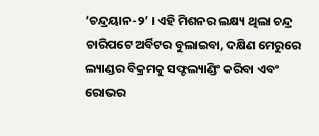‘ଚନ୍ଦ୍ରୟାନ-୨’ । ଏହି ମିଶନର ଲକ୍ଷ୍ୟ ଥିଲା ଚନ୍ଦ୍ର ଚାରିପଟେ ଅର୍ବିଟର ବୁଲାଇବା, ଦକ୍ଷିଣ ମେରୁରେ ଲ୍ୟାଣ୍ଡର ବିକ୍ରମକୁ ସଫ୍ଟଲ୍ୟାଣ୍ଡିଂ କରିବା ଏବଂ ରୋଭର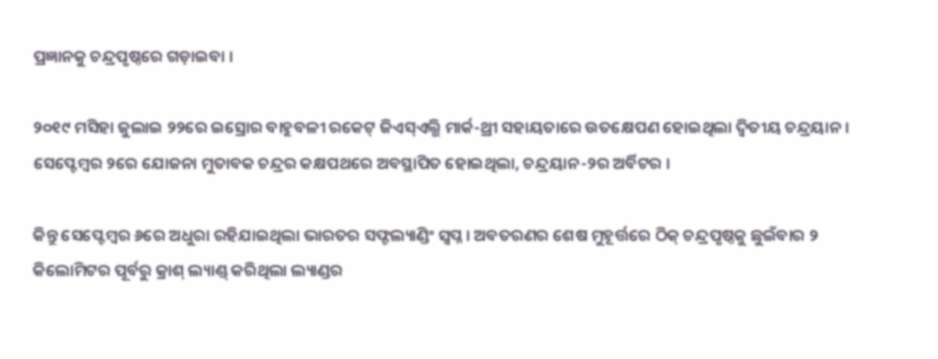ପ୍ରଜ୍ଞାନକୁ ଚନ୍ଦ୍ରପୃଷ୍ଠରେ ଗଡ଼ାଇବା ।

୨୦୧୯ ମସିହା ଜୁଲାଇ ୨୨ରେ ଇସ୍ରୋର ବାହୁବଳୀ ରକେଟ୍ ଜିଏସ୍ଏଲ୍ଭି ମାର୍କ-ଥ୍ରୀ ସହାୟତାରେ ଉତକ୍ଷେପଣ ହୋଇଥିଲା ଦ୍ୱିତୀୟ ଚନ୍ଦ୍ରୟାନ । ସେପ୍ଟେମ୍ବର ୨ରେ ଯୋଜନା ମୁତାବକ ଚନ୍ଦ୍ରର କକ୍ଷପଥରେ ଅବସ୍ଥାପିତ ହୋଇଥିଲା, ଚନ୍ଦ୍ରୟାନ-୨ର ଅର୍ବିଟର ।

କିନ୍ତୁ ସେପ୍ଟେମ୍ବର ୬ରେ ଅଧୁରା ରହିଯାଇଥିଲା ଭାରତର ସଫ୍ଟଲ୍ୟାଣ୍ଡିଂ ସ୍ୱପ୍ନ । ଅବତରଣର ଶେଷ ମୁହୂର୍ତ୍ତରେ ଠିକ୍ ଚନ୍ଦ୍ରପୃଷ୍ଠକୁ ଛୁଇଁବାର ୨ କିଲୋମିଟର ପୂର୍ବରୁ କ୍ରାଶ୍ ଲ୍ୟାଣ୍ଡ୍ କରିଥିଲା ଲ୍ୟାଣ୍ଡର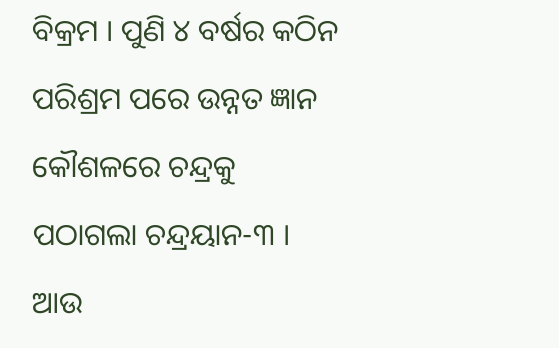ବିକ୍ରମ । ପୁଣି ୪ ବର୍ଷର କଠିନ ପରିଶ୍ରମ ପରେ ଉନ୍ନତ ଜ୍ଞାନ କୌଶଳରେ ଚନ୍ଦ୍ରକୁ ପଠାଗଲା ଚନ୍ଦ୍ରୟାନ-୩ । ଆଉ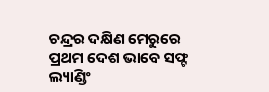ଚନ୍ଦ୍ରର ଦକ୍ଷିଣ ମେରୁରେ ପ୍ରଥମ ଦେଶ ଭାବେ ସଫ୍ଟ ଲ୍ୟାଣ୍ଡିଂ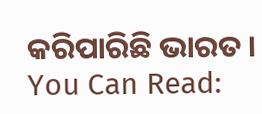କରିପାରିଛି ଭାରତ ।
You Can Read: